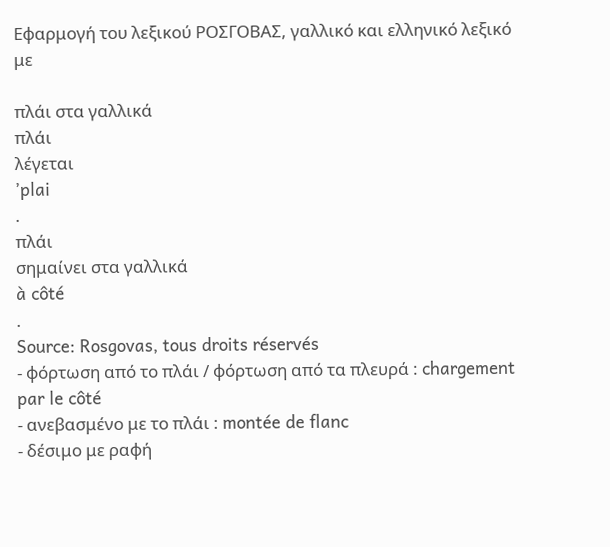Εφαρμογή του λεξικού ΡΟΣΓΟΒΑΣ, γαλλικό και ελληνικό λεξικό με

πλάι στα γαλλικά
πλάι
λέγεται
’plai
.
πλάι
σημαίνει στα γαλλικά
à côté
.
Source: Rosgovas, tous droits réservés
- φόρτωση από το πλάι / φόρτωση από τα πλευρά : chargement par le côté
- ανεβασμένο με το πλάι : montée de flanc
- δέσιμο με ραφή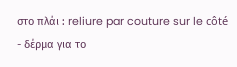στο πλάι : reliure par couture sur le côté
- δέρμα για το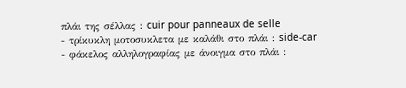πλάι της σέλλας : cuir pour panneaux de selle
- τρίκυκλη μοτοσυκλετα με καλάθι στο πλάι : side-car
- φάκελος αλληλογραφίας με άνοιγμα στο πλάι :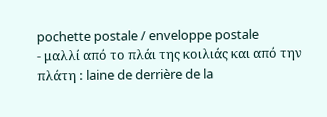pochette postale / enveloppe postale
- μαλλί από το πλάι της κοιλιάς και από την πλάτη : laine de derrière de la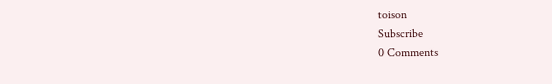toison
Subscribe
0 Comments